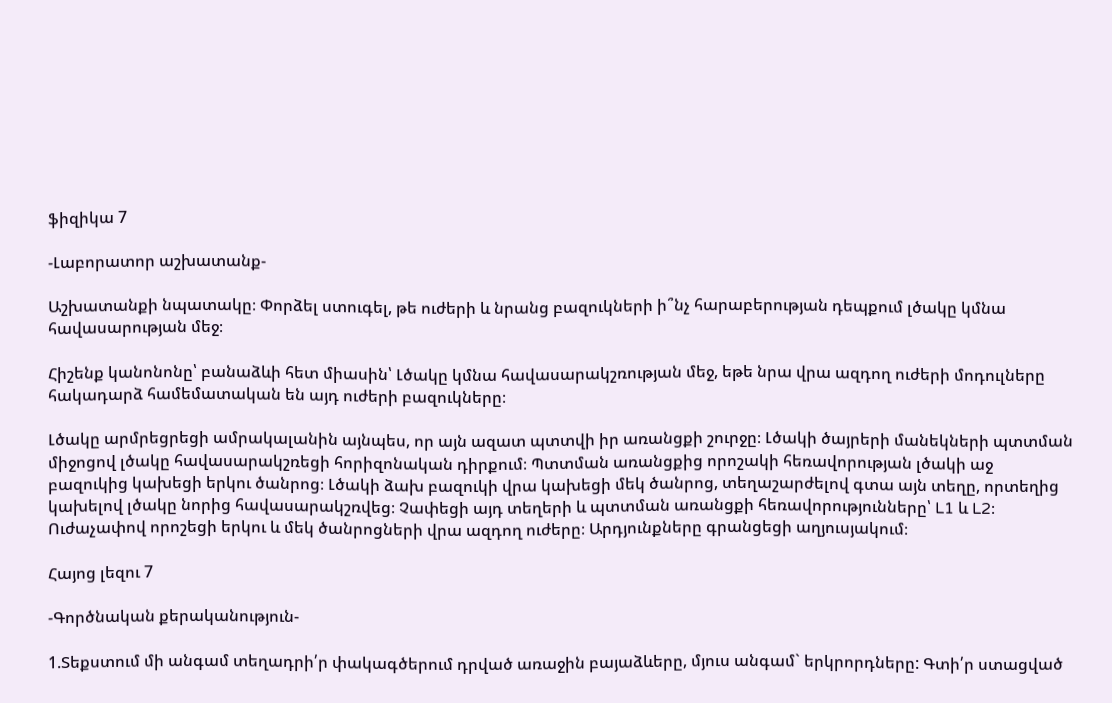ֆիզիկա 7

-Լաբորատոր աշխատանք-

Աշխատանքի նպատակը։ Փորձել ստուգել, թե ուժերի և նրանց բազուկների ի՞նչ հարաբերության դեպքում լծակը կմնա հավասարության մեջ։

Հիշենք կանոնոնը՝ բանաձևի հետ միասին՝ Լծակը կմնա հավասարակշռության մեջ, եթե նրա վրա ազդող ուժերի մոդուլները հակադարձ համեմատական են այդ ուժերի բազուկները։

Լծակը արմրեցրեցի ամրակալանին այնպես, որ այն ազատ պտտվի իր առանցքի շուրջը։ Լծակի ծայրերի մանեկների պտտման միջոցով լծակը հավասարակշռեցի հորիզոնական դիրքում։ Պտտման առանցքից որոշակի հեռավորության լծակի աջ բազուկից կախեցի երկու ծանրոց։ Լծակի ձախ բազուկի վրա կախեցի մեկ ծանրոց, տեղաշարժելով գտա այն տեղը, որտեղից կախելով լծակը նորից հավասարակշռվեց։ Չափեցի այդ տեղերի և պտտման առանցքի հեռավորությունները՝ L1 և L2։ Ուժաչափով որոշեցի երկու և մեկ ծանրոցների վրա ազդող ուժերը։ Արդյունքները գրանցեցի աղյուսյակում։

Հայոց լեզու 7

-Գործնական քերականություն-

1.Տեքստում մի անգամ տեղադրի՛ր փակագծերում դրված առաջին բայաձևերը, մյուս անգամ` երկրորդները: Գտի՛ր ստացված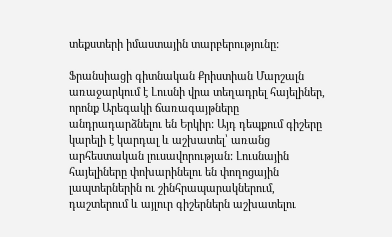տեքստերի իմաստային տարբերությունը:

Ֆրանսիացի գիտնական Քրիստիան Մարշալն առաջարկում է Լուսնի վրա տեղադրել հայելիներ, որոնք Արեգակի ճառագայթները անդրադարձնելու են Երկիր: Այդ դեպքում գիշերը կարելի է կարդալ և աշխատել՝ առանց արհեստական լուսավորության: Լուսնային հայելիները փոխարինելու են փողոցային լապտերներին ու շինհրապարակներում, դաշտերում և այլուր գիշերներն աշխատելու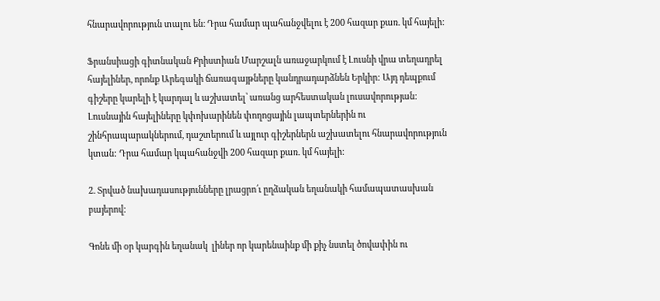հնարավորություն տալու են։ Դրա համար պահանջվելու է 200 հազար քառ. կմ հայելի:

Ֆրանսիացի գիտնական Քրիստիան Մարշալն առաջարկում է Լուսնի վրա տեղադրել հայելիներ, որոնք Արեգակի ճառագայթները կանդրադարձնեն Երկիր: Այդ դեպքում գիշերը կարելի է կարդալ և աշխատել՝ առանց արհեստական լուսավորության: Լուսնային հայելիները կփոխարինեն փողոցային լապտերներին ու շինհրապարակներում, դաշտերում և այլուր գիշերներն աշխատելու հնարավորություն կտան: Դրա համար կպահանջվի 200 հազար քառ. կմ հայելի:

2. Տրված նախադասությունները լրացրո՛ւ ըղձական եղանակի համապատասխան  բայերով:

Գոնե մի օր կարգին եղանակ  լիներ որ կարենաինք մի քիչ նստել ծովափին ու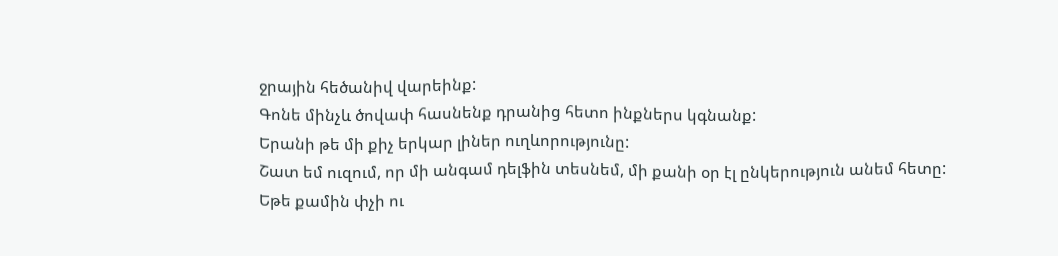ջրային հեծանիվ վարեինք:
Գոնե մինչև ծովափ հասնենք դրանից հետո ինքներս կգնանք:
Երանի թե մի քիչ երկար լիներ ուղևորությունը:
Շատ եմ ուզում, որ մի անգամ դելֆին տեսնեմ, մի քանի օր էլ ընկերություն անեմ հետը:
Եթե քամին փչի ու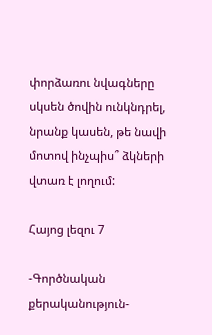փորձառու նվագները սկսեն ծովին ունկնդրել, նրանք կասեն, թե նավի մոտով ինչպիս՞ ձկների վտառ է լողում:

Հայոց լեզու 7

-Գործնական քերականություն-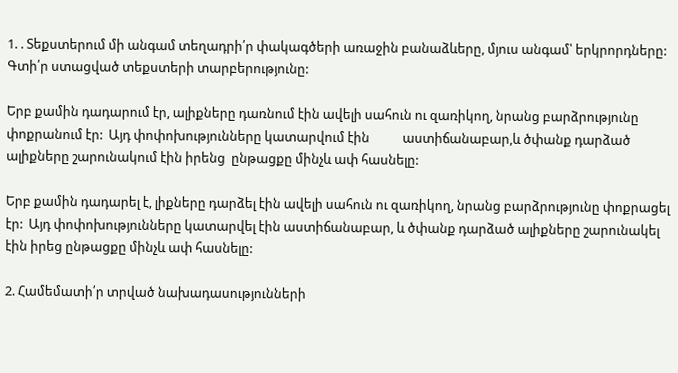1. . Տեքստերում մի անգամ տեղադրի՛ր փակագծերի առաջին բանաձևերը, մյուս անգամ՝ երկրորդները: Գտի՛ր ստացված տեքստերի տարբերությունը:

Երբ քամին դադարում էր, ալիքները դառնում էին ավելի սահուն ու զառիկող, նրանց բարձրությունը փոքրանում էր:  Այդ փոփոխությունները կատարվում էին           աստիճանաբար,և ծփանք դարձած ալիքները շարունակում էին իրենց  ընթացքը մինչև ափ հասնելը:

Երբ քամին դադարել է, լիքները դարձել էին ավելի սահուն ու զառիկող, նրանց բարձրությունը փոքրացել էր:  Այդ փոփոխությունները կատարվել էին աստիճանաբար, և ծփանք դարձած ալիքները շարունակել էին իրեց ընթացքը մինչև ափ հասնելը:

2. Համեմատի՛ր տրված նախադասությունների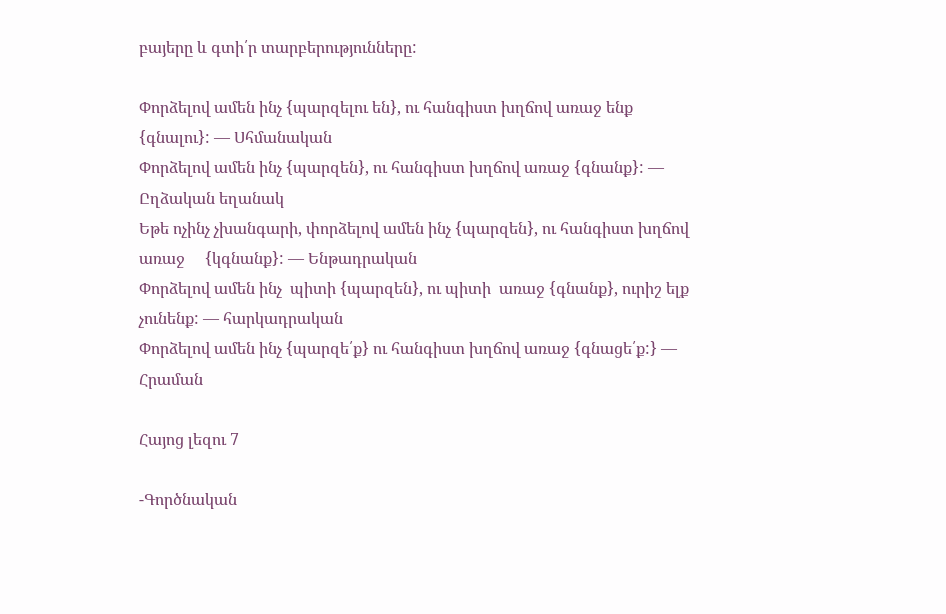բայերը և գտի՛ր տարբերությունները:

Փորձելով ամեն ինչ {պարզելու են}, ու հանգիստ խղճով առաջ ենք {գնալու}: — Սհմանական
Փորձելով ամեն ինչ {պարզեն}, ու հանգիստ խղճով առաջ {գնանք}: — Ըղձական եղանակ
Եթե ոչինչ չխանգարի, փորձելով ամեն ինչ {պարզեն}, ու հանգիստ խղճով առաջ     {կգնանք}: — Ենթադրական
Փորձելով ամեն ինչ  պիտի {պարզեն}, ու պիտի  առաջ {գնանք}, ուրիշ ելք չունենք: — հարկադրական
Փորձելով ամեն ինչ {պարզե՛ք} ու հանգիստ խղճով առաջ {գնացե՛ք:} — Հրաման

Հայոց լեզու 7

-Գործնական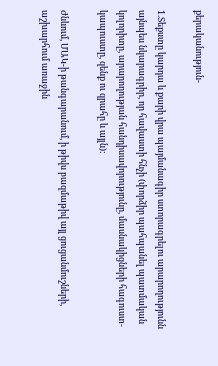քերականություն-

1.Տեքստը կարդա և քարի վրա պայմանագիր ստորագրելու արարողությունն այնպես նկարագրիր, որ հավաստի հնչի (փորձիր պահպանել պատմական կոլորիտը, արարողության հանդիսավորությունը, մասնակիցների հագուստ-կապուստը, զենք ու զրահը և այլն):

Ժնևում, ՄԱԿ-ի թանգարանում, ի թիվս բազմաթիվ այլ ցուցանմուշների, աշխարհում առաջին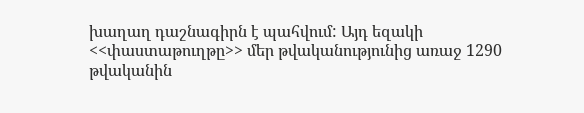խաղաղ դաշնագիրն է պահվում: Այդ եզակի <<փաստաթուղթը>> մեր թվականությունից առաջ 1290 թվականին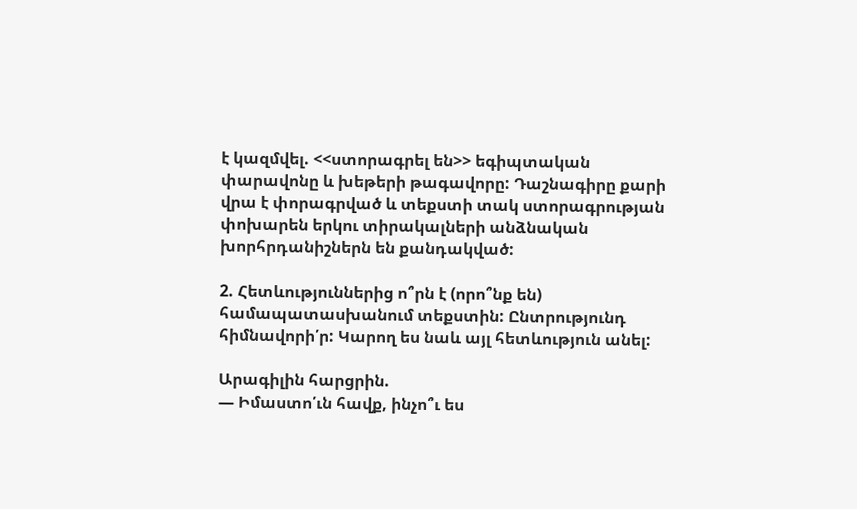է կազմվել. <<ստորագրել են>> եգիպտական փարավոնը և խեթերի թագավորը: Դաշնագիրը քարի վրա է փորագրված և տեքստի տակ ստորագրության փոխարեն երկու տիրակալների անձնական խորհրդանիշներն են քանդակված:

2. Հետևություններից ո՞րն է (որո՞նք են) համապատասխանում տեքստին: Ընտրությունդ հիմնավորի՛ր: Կարող ես նաև այլ հետևություն անել:

Արագիլին հարցրին.
— Իմաստո՛ւն հավք, ինչո՞ւ ես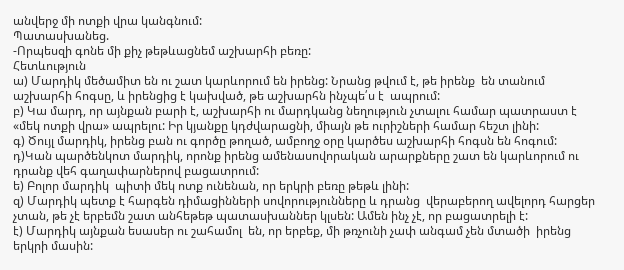անվերջ մի ոտքի վրա կանգնում:
Պատասխանեց.
-Որպեսզի գոնե մի քիչ թեթևացնեմ աշխարհի բեռը:
Հետևություն
ա) Մարդիկ մեծամիտ են ու շատ կարևորում են իրենց: Նրանց թվում է, թե իրենք  են տանում աշխարհի հոգսը, և իրենցից է կախված, թե աշխարհն ինչպե՛ս է  ապրում:
բ) Կա մարդ, որ այնքան բարի է, աշխարհի ու մարդկանց նեղություն չտալու համար պատրաստ է «մեկ ոտքի վրա» ապրելու: Իր կյանքը կդժվարացնի, միայն թե ուրիշների համար հեշտ լինի:
գ) Ծույլ մարդիկ, իրենց բան ու գործը թողած, ամբողջ օրը կարծես աշխարհի հոգսն են հոգում:
դ)Կան պարծենկոտ մարդիկ, որոնք իրենց ամենասովորական արարքները շատ են կարևորում ու դրանք վեհ գաղափարներով բացատրում:
ե) Բոլոր մարդիկ  պիտի մեկ ոտք ունենան, որ երկրի բեռը թեթև լինի:
զ) Մարդիկ պետք է հարգեն դիմացինների սովորությունները և դրանց  վերաբերող ավելորդ հարցեր չտան, թե չէ երբեմն շատ անհեթեթ պատասխաններ կլսեն: Ամեն ինչ չէ, որ բացատրելի է:
է) Մարդիկ այնքան եսասեր ու շահամոլ  են, որ երբեք, մի թռչունի չափ անգամ չեն մտածի  իրենց երկրի մասին: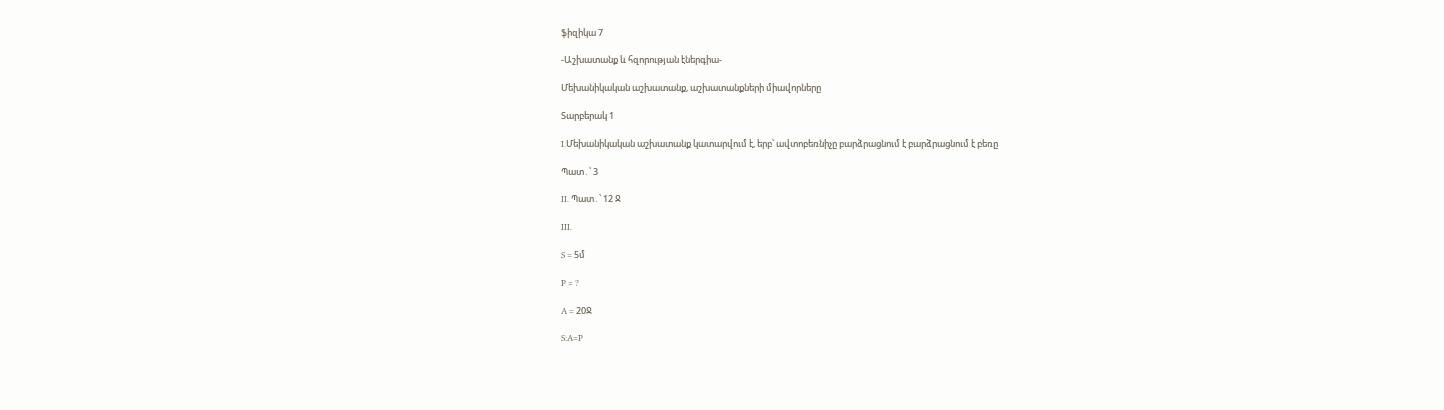ֆիզիկա 7

-Աշխատանք և հզորության էներգիա-

Մեխանիկական աշխատանք, աշխատանքների միավորները

Տարբերակ 1

I․Մեխանիկական աշխատանք կատարվում է, երբ՝ ավտոբեռնիչը բարձրացնում է բարձրացնում է բեռը

Պատ․՝ 3

II. Պատ․՝ 12 Ջ

III.

S = 5մ

P = ?

A = 20Ջ

S:A=P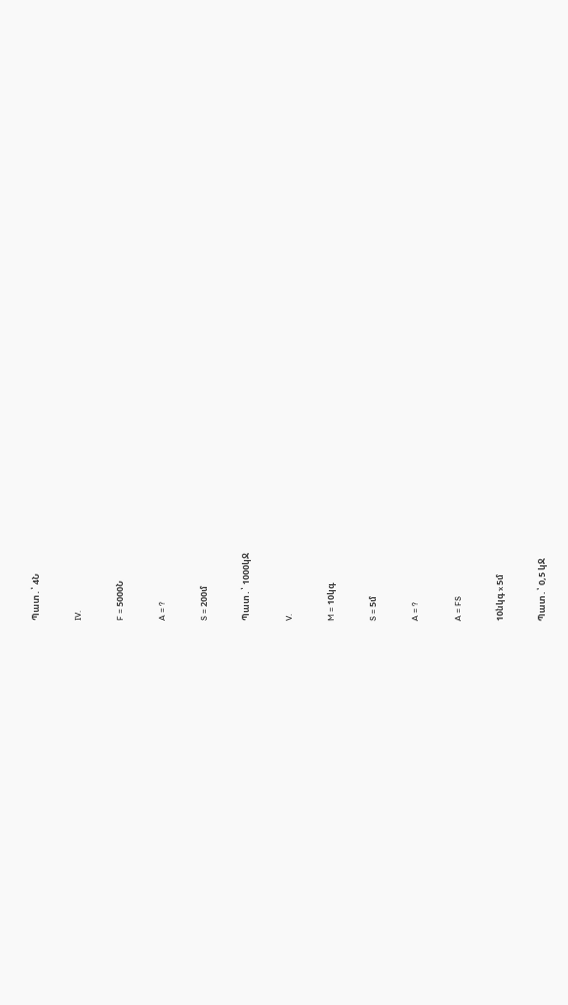Պատ․՝ 4Ն

IV.

F = 5000Ն

A = ?

S = 200մ

Պատ․՝ 1000կՋ

V.

M = 10կգ

S = 5մ

A = ?

A = FS

10նկգ x 5մ

Պատ․՝ 0,5 կՋ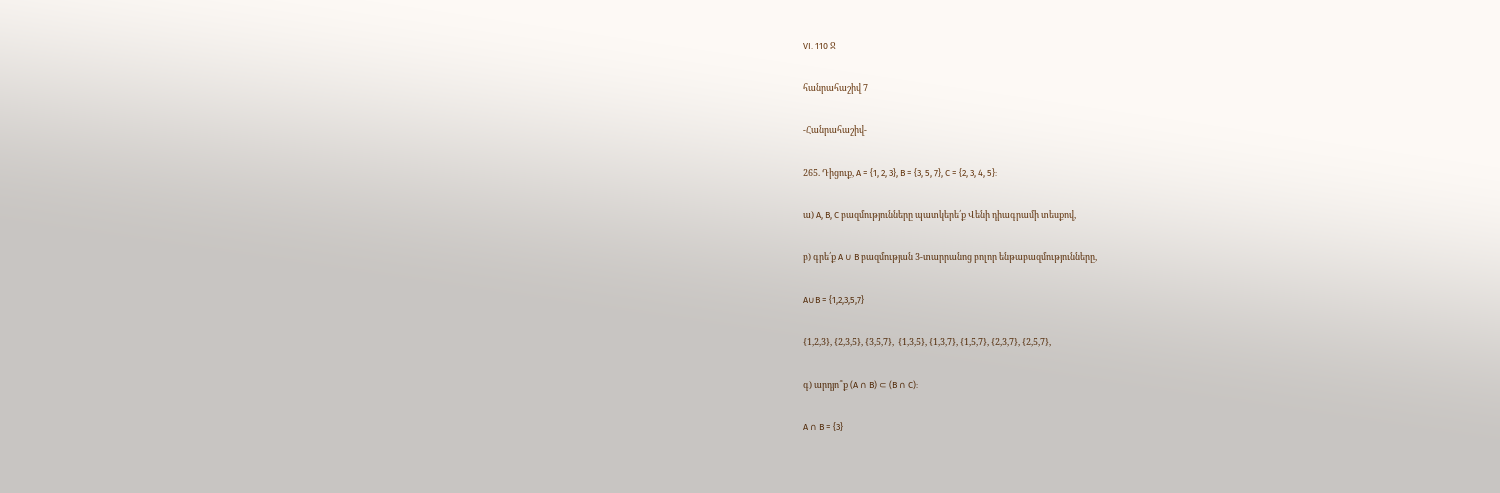VI. 110 Ջ

հանրահաշիվ 7

-Հանրահաշիվ-

265. Դիցուք, A = {1, 2, 3}, B = {3, 5, 7}, C = {2, 3, 4, 5}:

ա) A, B, C բազմությունները պատկերե՛ք Վենի դիագրամի տեսքով,

բ) գրե՛ք A ∪ B բազմության 3-տարրանոց բոլոր ենթաբազմությունները,

A∪B = {1,2,3,5,7}

{1,2,3}, {2,3,5}, {3,5,7},  {1,3,5}, {1,3,7}, {1,5,7}, {2,3,7}, {2,5,7},

գ) արդյո՞ք (A ∩ B) ⊂ (B ∩ C):

A ∩ B = {3}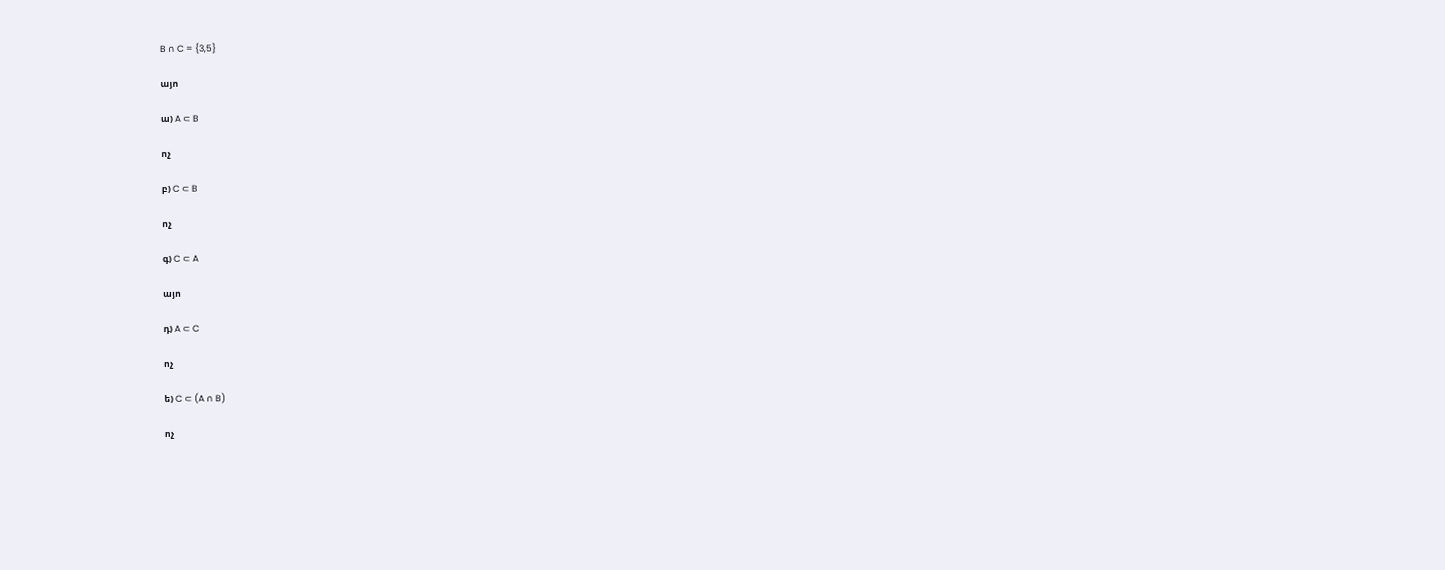B ∩ C = {3,5}

այո

ա) A ⊂ B

ոչ

բ) C ⊂ B

ոչ

գ) C ⊂ A

այո

դ) A ⊂ C

ոչ

ե) C ⊂ (A ∩ B)

ոչ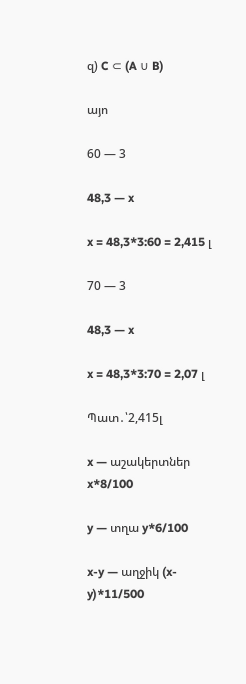զ) C ⊂ (A ∪ B)

այո

60 — 3

48,3 — x

x = 48,3*3:60 = 2,415 լ

70 — 3

48,3 — x

x = 48,3*3:70 = 2,07 լ

Պատ․՝2,415լ

x — աշակերտներ x*8/100

y — տղա y*6/100

x-y — աղջիկ (x-y)*11/500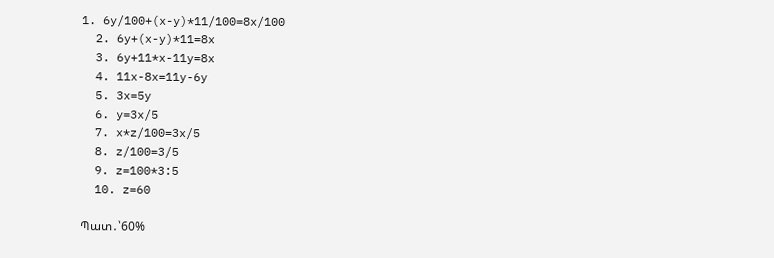1. 6y/100+(x-y)*11/100=8x/100
  2. 6y+(x-y)*11=8x
  3. 6y+11*x-11y=8x
  4. 11x-8x=11y-6y
  5. 3x=5y
  6. y=3x/5
  7. x*z/100=3x/5
  8. z/100=3/5
  9. z=100*3:5
  10. z=60

Պատ․՝60%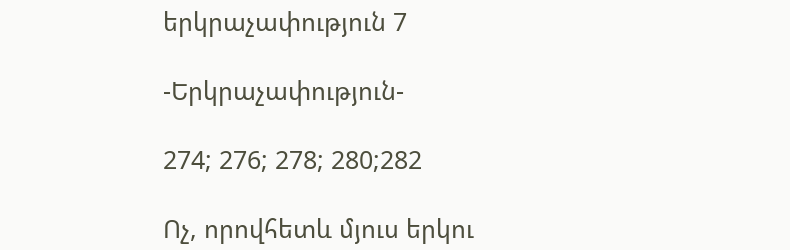երկրաչափություն 7

-Երկրաչափություն-

274; 276; 278; 280;282

Ոչ, որովհետև մյուս երկու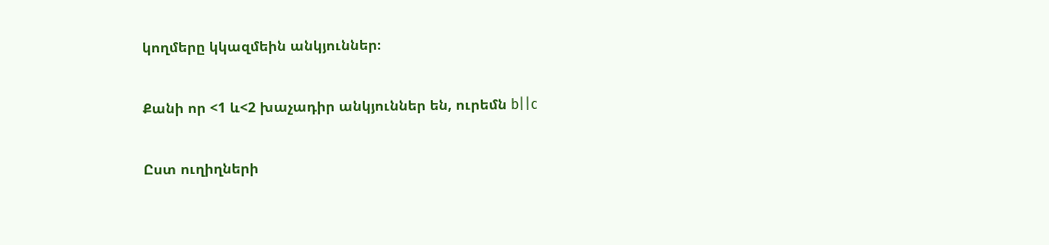կողմերը կկազմեին անկյուններ։

Քանի որ <1 և<2 խաչադիր անկյուններ են, ուրեմն b||c

Ըստ ուղիղների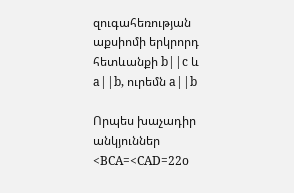զուգահեռության աքսիոմի երկրորդ հետևանքի b||c և a||b, ուրեմն a||b

Որպես խաչադիր անկյուններ <BCA=<CAD=22o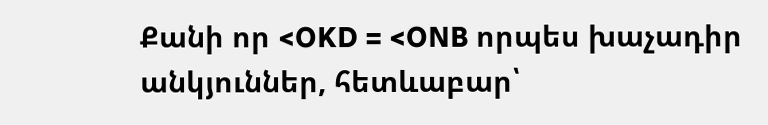Քանի որ <OKD = <ONB որպես խաչադիր անկյուններ, հետևաբար՝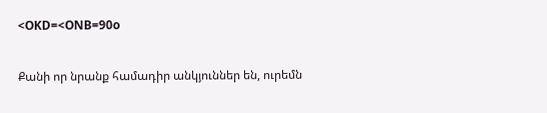<OKD=<ONB=90o

Քանի որ նրանք համադիր անկյուններ են, ուրեմն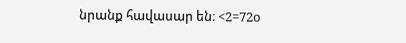նրանք հավասար են։ <2=72o